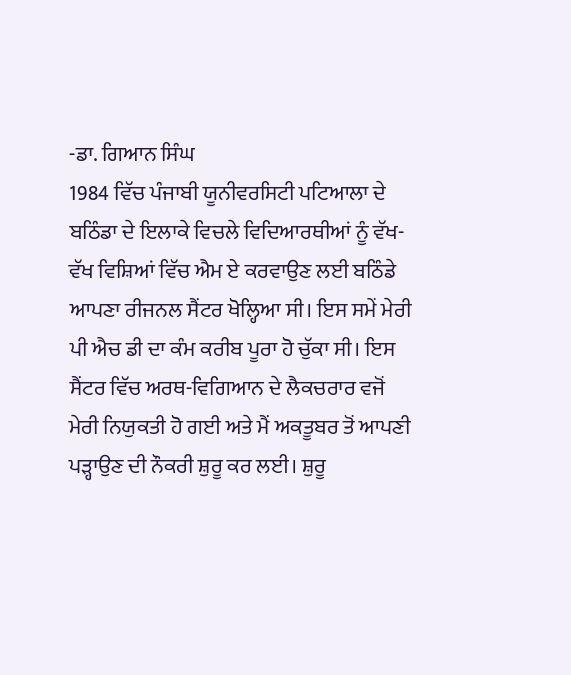-ਡਾ. ਗਿਆਨ ਸਿੰਘ
1984 ਵਿੱਚ ਪੰਜਾਬੀ ਯੂਨੀਵਰਸਿਟੀ ਪਟਿਆਲਾ ਦੇ ਬਠਿੰਡਾ ਦੇ ਇਲਾਕੇ ਵਿਚਲੇ ਵਿਦਿਆਰਥੀਆਂ ਨੂੰ ਵੱਖ-ਵੱਖ ਵਿਸ਼ਿਆਂ ਵਿੱਚ ਐਮ ਏ ਕਰਵਾਉਣ ਲਈ ਬਠਿੰਡੇ ਆਪਣਾ ਰੀਜਨਲ ਸੈਂਟਰ ਖੋਲ੍ਹਿਆ ਸੀ। ਇਸ ਸਮੇਂ ਮੇਰੀ ਪੀ ਐਚ ਡੀ ਦਾ ਕੰਮ ਕਰੀਬ ਪੂਰਾ ਹੋ ਚੁੱਕਾ ਸੀ। ਇਸ ਸੈਂਟਰ ਵਿੱਚ ਅਰਥ-ਵਿਗਿਆਨ ਦੇ ਲੈਕਚਰਾਰ ਵਜੋਂ ਮੇਰੀ ਨਿਯੁਕਤੀ ਹੋ ਗਈ ਅਤੇ ਮੈਂ ਅਕਤੂਬਰ ਤੋਂ ਆਪਣੀ ਪੜ੍ਹਾਉਣ ਦੀ ਨੌਕਰੀ ਸ਼ੁਰੂ ਕਰ ਲਈ। ਸ਼ੁਰੂ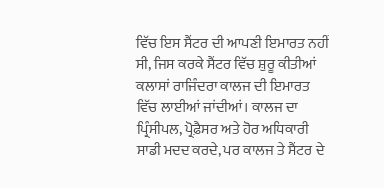ਵਿੱਚ ਇਸ ਸੈਂਟਰ ਦੀ ਆਪਣੀ ਇਮਾਰਤ ਨਹੀਂ ਸੀ, ਜਿਸ ਕਰਕੇ ਸੈਂਟਰ ਵਿੱਚ ਸ਼ੁਰੂ ਕੀਤੀਆਂ ਕਲਾਸਾਂ ਰਾਜਿੰਦਰਾ ਕਾਲਜ ਦੀ ਇਮਾਰਤ ਵਿੱਚ ਲਾਈਆਂ ਜਾਂਦੀਆਂ। ਕਾਲਜ ਦਾ ਪ੍ਰਿੰਸੀਪਲ, ਪ੍ਰੋਫ਼ੈਸਰ ਅਤੇ ਹੋਰ ਅਧਿਕਾਰੀ ਸਾਡੀ ਮਦਦ ਕਰਦੇ, ਪਰ ਕਾਲਜ ਤੇ ਸੈਂਟਰ ਦੇ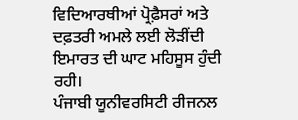ਵਿਦਿਆਰਥੀਆਂ ਪ੍ਰੋਫ਼ੈਸਰਾਂ ਅਤੇ ਦਫ਼ਤਰੀ ਅਮਲੇ ਲਈ ਲੋੜੀਂਦੀ ਇਮਾਰਤ ਦੀ ਘਾਟ ਮਹਿਸੂਸ ਹੁੰਦੀ ਰਹੀ।
ਪੰਜਾਬੀ ਯੂਨੀਵਰਸਿਟੀ ਰੀਜਨਲ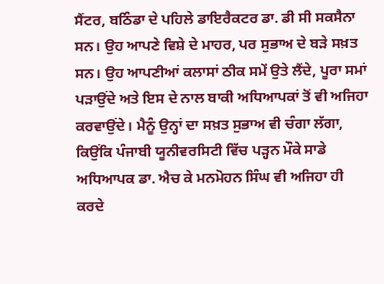ਸੈਂਟਰ, ਬਠਿੰਡਾ ਦੇ ਪਹਿਲੇ ਡਾਇਰੈਕਟਰ ਡਾ. ਡੀ ਸੀ ਸਕਸੈਨਾ ਸਨ। ਉਹ ਆਪਣੇ ਵਿਸ਼ੇ ਦੇ ਮਾਹਰ, ਪਰ ਸੁਭਾਅ ਦੇ ਬੜੇ ਸਖ਼ਤ ਸਨ। ਉਹ ਆਪਣੀਆਂ ਕਲਾਸਾਂ ਠੀਕ ਸਮੇਂ ਉਤੇ ਲੈਂਦੇ, ਪੂਰਾ ਸਮਾਂ ਪੜਾਉਂਦੇ ਅਤੇ ਇਸ ਦੇ ਨਾਲ ਬਾਕੀ ਅਧਿਆਪਕਾਂ ਤੋਂ ਵੀ ਅਜਿਹਾ ਕਰਵਾਉਂਦੇ। ਮੈਨੂੰ ਉਨ੍ਹਾਂ ਦਾ ਸਖ਼ਤ ਸੁਭਾਅ ਵੀ ਚੰਗਾ ਲੱਗਾ, ਕਿਉਂਕਿ ਪੰਜਾਬੀ ਯੂਨੀਵਰਸਿਟੀ ਵਿੱਚ ਪੜ੍ਹਨ ਮੌਕੇ ਸਾਡੇ ਅਧਿਆਪਕ ਡਾ. ਐਚ ਕੇ ਮਨਮੋਹਨ ਸਿੰਘ ਵੀ ਅਜਿਹਾ ਹੀ ਕਰਦੇ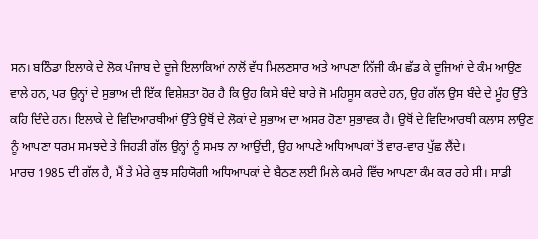ਸਨ। ਬਠਿੰਡਾ ਇਲਾਕੇ ਦੇ ਲੋਕ ਪੰਜਾਬ ਦੇ ਦੂਜੇ ਇਲਾਕਿਆਂ ਨਾਲੋਂ ਵੱਧ ਮਿਲਣਸਾਰ ਅਤੇ ਆਪਣਾ ਨਿੱਜੀ ਕੰਮ ਛੱਡ ਕੇ ਦੂਜਿਆਂ ਦੇ ਕੰਮ ਆਉਣ ਵਾਲੇ ਹਨ, ਪਰ ਉਨ੍ਹਾਂ ਦੇ ਸੁਭਾਅ ਦੀ ਇੱਕ ਵਿਸ਼ੇਸ਼ਤਾ ਹੋਰ ਹੈ ਕਿ ਉਹ ਕਿਸੇ ਬੰਦੇ ਬਾਰੇ ਜੋ ਮਹਿਸੂਸ ਕਰਦੇ ਹਨ, ਉਹ ਗੱਲ ਉਸ ਬੰਦੇ ਦੇ ਮੂੰਹ ਉੱਤੇ ਕਹਿ ਦਿੰਦੇ ਹਨ। ਇਲਾਕੇ ਦੇ ਵਿਦਿਆਰਥੀਆਂ ਉੱਤੇ ਉਥੋਂ ਦੇ ਲੋਕਾਂ ਦੇ ਸੁਭਾਅ ਦਾ ਅਸਰ ਹੋਣਾ ਸੁਭਾਵਕ ਹੈ। ਉਥੋਂ ਦੇ ਵਿਦਿਆਰਥੀ ਕਲਾਸ ਲਾਉਣ ਨੂੰ ਆਪਣਾ ਧਰਮ ਸਮਝਦੇ ਤੇ ਜਿਹੜੀ ਗੱਲ ਉਨ੍ਹਾਂ ਨੂੰ ਸਮਝ ਨਾ ਆਉਂਦੀ, ਉਹ ਆਪਣੇ ਅਧਿਆਪਕਾਂ ਤੋਂ ਵਾਰ-ਵਾਰ ਪੁੱਛ ਲੈਂਦੇ।
ਮਾਰਚ 1985 ਦੀ ਗੱਲ ਹੈ, ਮੈਂ ਤੇ ਮੇਰੇ ਕੁਝ ਸਹਿਯੋਗੀ ਅਧਿਆਪਕਾਂ ਦੇ ਬੈਠਣ ਲਈ ਮਿਲੇ ਕਮਰੇ ਵਿੱਚ ਆਪਣਾ ਕੰਮ ਕਰ ਰਹੇ ਸੀ। ਸਾਡੀ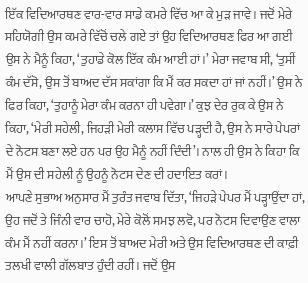ਇੱਕ ਵਿਦਿਆਰਥਣ ਵਾਰ-ਵਾਰ ਸਾਡੇ ਕਮਰੇ ਵਿੱਚ ਆ ਕੇ ਮੁੜ ਜਾਵੇ। ਜਦੋਂ ਮੇਰੇ ਸਹਿਯੋਗੀ ਉਸ ਕਮਰੇ ਵਿੱਚੋਂ ਚਲੇ ਗਏ ਤਾਂ ਉਹ ਵਿਦਿਆਰਥਣ ਫਿਰ ਆ ਗਈ ਉਸ ਨੇ ਮੈਨੂੰ ਕਿਹਾ, ‘ਤੁਹਾਡੇ ਕੋਲ ਇੱਕ ਕੰਮ ਆਈ ਹਾਂ।’ ਮੇਰਾ ਜਵਾਬ ਸੀ, ‘ਤੁਸੀਂ ਕੰਮ ਦੱਸੋ, ਉਸ ਤੋਂ ਬਾਅਦ ਦੱਸ ਸਕਾਂਗਾ ਕਿ ਮੈਂ ਕਰ ਸਕਦਾ ਹਾਂ ਜਾਂ ਨਹੀਂ।’ ਉਸ ਨੇ ਫਿਰ ਕਿਹਾ, ‘ਤੁਹਾਨੂੰ ਮੇਰਾ ਕੰਮ ਕਰਨਾ ਹੀ ਪਵੇਗਾ।’ ਕੁਝ ਦੇਰ ਰੁਕ ਕੇ ਉਸ ਨੇ ਕਿਹਾ, ‘ਮੇਰੀ ਸਹੇਲੀ, ਜਿਹੜੀ ਮੇਰੀ ਕਲਾਸ ਵਿੱਚ ਪੜ੍ਹਦੀ ਹੈ, ਉਸ ਨੇ ਸਾਰੇ ਪੇਪਰਾਂ ਦੇ ਨੋਟਸ ਬਣਾ ਲਏ ਹਨ ਪਰ ਉਹ ਮੈਨੂੰ ਨਹੀਂ ਦਿੰਦੀ’। ਨਾਲ ਹੀ ਉਸ ਨੇ ਕਿਹਾ ਕਿ ਮੈਂ ਉਸ ਦੀ ਸਹੇਲੀ ਨੂੰ ਉਹਨੂੰ ਨੋਟਸ ਦੇਣ ਦੀ ਹਦਾਇਤ ਕਰਾਂ।
ਆਪਣੇ ਸੁਭਾਅ ਅਨੁਸਾਰ ਮੈਂ ਤੁਰੰਤ ਜਵਾਬ ਦਿੱਤਾ, ‘ਜਿਹੜੇ ਪੇਪਰ ਮੈਂ ਪੜ੍ਹਾਉਂਦਾ ਹਾਂ, ਉਹ ਜਦੋਂ ਤੇ ਜਿੰਨੀ ਵਾਰ ਚਾਹੋ, ਮੇਰੇ ਕੋਲੋਂ ਸਮਝ ਲਵੋ, ਪਰ ਨੋਟਸ ਦਿਵਾਉਣ ਵਾਲਾ ਕੰਮ ਮੈਂ ਨਹੀਂ ਕਰਨਾ।’ ਇਸ ਤੋਂ ਬਾਅਦ ਮੇਰੀ ਅਤੇ ਉਸ ਵਿਦਿਆਰਥਣ ਦੀ ਕਾਫ਼ੀ ਤਲਖੀ ਵਾਲੀ ਗੱਲਬਾਤ ਹੁੰਦੀ ਰਹੀਂ। ਜਦੋਂ ਉਸ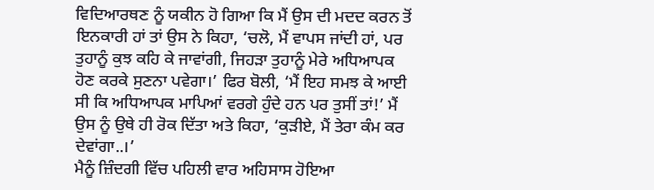ਵਿਦਿਆਰਥਣ ਨੂੰ ਯਕੀਨ ਹੋ ਗਿਆ ਕਿ ਮੈਂ ਉਸ ਦੀ ਮਦਦ ਕਰਨ ਤੋਂ ਇਨਕਾਰੀ ਹਾਂ ਤਾਂ ਉਸ ਨੇ ਕਿਹਾ, ‘ਚਲੋ, ਮੈਂ ਵਾਪਸ ਜਾਂਦੀ ਹਾਂ, ਪਰ ਤੁਹਾਨੂੰ ਕੁਝ ਕਹਿ ਕੇ ਜਾਵਾਂਗੀ, ਜਿਹੜਾ ਤੁਹਾਨੂੰ ਮੇਰੇ ਅਧਿਆਪਕ ਹੋਣ ਕਰਕੇ ਸੁਣਨਾ ਪਵੇਗਾ।’ ਫਿਰ ਬੋਲੀ, ‘ਮੈਂ ਇਹ ਸਮਝ ਕੇ ਆਈ ਸੀ ਕਿ ਅਧਿਆਪਕ ਮਾਪਿਆਂ ਵਰਗੇ ਹੁੰਦੇ ਹਨ ਪਰ ਤੁਸੀਂ ਤਾਂ!’ ਮੈਂ ਉਸ ਨੂੰ ਉਥੇ ਹੀ ਰੋਕ ਦਿੱਤਾ ਅਤੇ ਕਿਹਾ, ‘ਕੁੜੀਏ, ਮੈਂ ਤੇਰਾ ਕੰਮ ਕਰ ਦੇਵਾਂਗਾ..।’
ਮੈਨੂੰ ਜ਼ਿੰਦਗੀ ਵਿੱਚ ਪਹਿਲੀ ਵਾਰ ਅਹਿਸਾਸ ਹੋਇਆ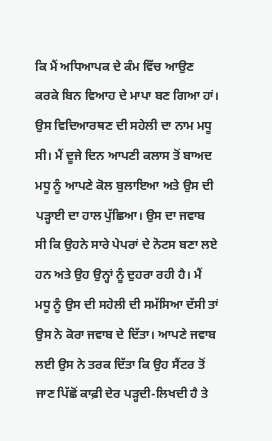ਕਿ ਮੈਂ ਅਧਿਆਪਕ ਦੇ ਕੰਮ ਵਿੱਚ ਆਉਣ ਕਰਕੇ ਬਿਨ ਵਿਆਹ ਦੇ ਮਾਪਾ ਬਣ ਗਿਆ ਹਾਂ। ਉਸ ਵਿਦਿਆਰਥਣ ਦੀ ਸਹੇਲੀ ਦਾ ਨਾਮ ਮਧੂ ਸੀ। ਮੈਂ ਦੂਜੇ ਦਿਨ ਆਪਣੀ ਕਲਾਸ ਤੋਂ ਬਾਅਦ ਮਧੂ ਨੂੰ ਆਪਣੇ ਕੋਲ ਬੁਲਾਇਆ ਅਤੇ ਉਸ ਦੀ ਪੜ੍ਹਾਈ ਦਾ ਹਾਲ ਪੁੱਛਿਆ। ਉਸ ਦਾ ਜਵਾਬ ਸੀ ਕਿ ਉਹਨੇ ਸਾਰੇ ਪੇਪਰਾਂ ਦੇ ਨੋਟਸ ਬਣਾ ਲਏ ਹਨ ਅਤੇ ਉਹ ਉਨ੍ਹਾਂ ਨੂੰ ਦੁਹਰਾ ਰਹੀ ਹੈ। ਮੈਂ ਮਧੂ ਨੂੰ ਉਸ ਦੀ ਸਹੇਲੀ ਦੀ ਸਮੱਸਿਆ ਦੱਸੀ ਤਾਂ ਉਸ ਨੇ ਕੋਰਾ ਜਵਾਬ ਦੇ ਦਿੱਤਾ। ਆਪਣੇ ਜਵਾਬ ਲਈ ਉਸ ਨੇ ਤਰਕ ਦਿੱਤਾ ਕਿ ਉਹ ਸੈਂਟਰ ਤੋਂ ਜਾਣ ਪਿੱਛੋਂ ਕਾਫ਼ੀ ਦੇਰ ਪੜ੍ਹਦੀ-ਲਿਖਦੀ ਹੈ ਤੇ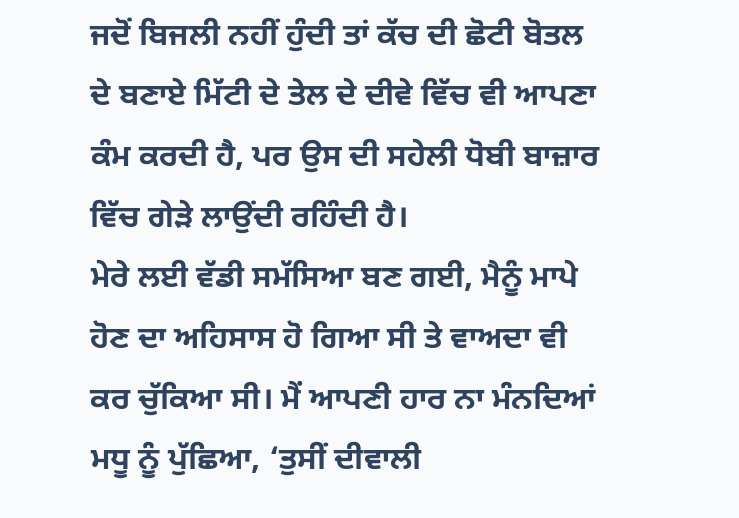ਜਦੋਂ ਬਿਜਲੀ ਨਹੀਂ ਹੁੰਦੀ ਤਾਂ ਕੱਚ ਦੀ ਛੋਟੀ ਬੋਤਲ ਦੇ ਬਣਾਏ ਮਿੱਟੀ ਦੇ ਤੇਲ ਦੇ ਦੀਵੇ ਵਿੱਚ ਵੀ ਆਪਣਾ ਕੰਮ ਕਰਦੀ ਹੈ, ਪਰ ਉਸ ਦੀ ਸਹੇਲੀ ਧੋਬੀ ਬਾਜ਼ਾਰ ਵਿੱਚ ਗੇੜੇ ਲਾਉਂਦੀ ਰਹਿੰਦੀ ਹੈ।
ਮੇਰੇ ਲਈ ਵੱਡੀ ਸਮੱਸਿਆ ਬਣ ਗਈ, ਮੈਨੂੰ ਮਾਪੇ ਹੋਣ ਦਾ ਅਹਿਸਾਸ ਹੋ ਗਿਆ ਸੀ ਤੇ ਵਾਅਦਾ ਵੀ ਕਰ ਚੁੱਕਿਆ ਸੀ। ਮੈਂ ਆਪਣੀ ਹਾਰ ਨਾ ਮੰਨਦਿਆਂ ਮਧੂ ਨੂੰ ਪੁੱਛਿਆ, ‘ਤੁਸੀਂ ਦੀਵਾਲੀ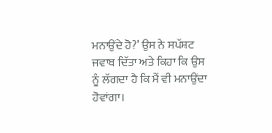ਮਨਾਉਂਦੇ ਹੋ?’ ਉਸ ਨੇ ਸਪੱਸ਼ਟ ਜਵਾਬ ਦਿੱਤਾ ਅਤੇ ਕਿਹਾ ਕਿ ਉਸ ਨੂੰ ਲੱਗਦਾ ਹੈ ਕਿ ਮੈਂ ਵੀ ਮਨਾਉਂਦਾ ਹੋਵਾਂਗਾ।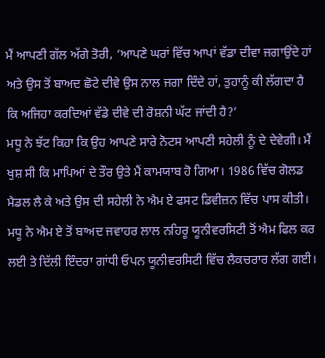ਮੈਂ ਆਪਣੀ ਗੱਲ ਅੱਗੇ ਤੋਰੀ, ‘ਆਪਣੇ ਘਰਾਂ ਵਿੱਚ ਆਪਾਂ ਵੱਡਾ ਦੀਵਾ ਜਗਾਉਂਦੇ ਹਾਂ ਅਤੇ ਉਸ ਤੋਂ ਬਾਅਦ ਛੋਟੇ ਦੀਵੇ ਉਸ ਨਾਲ ਜਗਾ ਦਿੰਦੇ ਹਾਂ, ਤੁਹਾਨੂੰ ਕੀ ਲੱਗਦਾ ਹੈ ਕਿ ਅਜਿਹਾ ਕਰਦਿਆਂ ਵੱਡੇ ਦੀਵੇ ਦੀ ਰੋਸ਼ਨੀ ਘੱਟ ਜਾਂਦੀ ਹੈ?’
ਮਧੂ ਨੇ ਝੱਟ ਕਿਹਾ ਕਿ ਉਹ ਆਪਣੇ ਸਾਰੇ ਨੋਟਸ ਆਪਣੀ ਸਹੇਲੀ ਨੂੰ ਦੇ ਦੇਵੇਗੀ। ਮੈਂ ਖੁਸ਼ ਸੀ ਕਿ ਮਾਪਿਆਂ ਦੇ ਤੌਰ ਉਤੇ ਮੈਂ ਕਾਮਯਾਬ ਹੋ ਗਿਆ। 1986 ਵਿੱਚ ਗੋਲਡ ਮੈਡਲ ਲੈ ਕੇ ਅਤੇ ਉਸ ਦੀ ਸਹੇਲੀ ਨੇ ਐਮ ਏ ਫਸਟ ਡਿਵੀਜ਼ਨ ਵਿੱਚ ਪਾਸ ਕੀਤੀ। ਮਧੂ ਨੇ ਐਮ ਏ ਤੋਂ ਬਾਅਦ ਜਵਾਹਰ ਲਾਲ ਨਹਿਰੂ ਯੂਨੀਵਰਸਿਟੀ ਤੋਂ ਐਮ ਫਿਲ ਕਰ ਲਈ ਤੇ ਦਿੱਲੀ ਇੰਦਰਾ ਗਾਂਧੀ ਓਪਨ ਯੂਨੀਵਰਸਿਟੀ ਵਿੱਚ ਲੈਕਚਰਾਰ ਲੱਗ ਗਈ।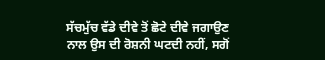ਸੱਚਮੁੱਚ ਵੱਡੇ ਦੀਵੇ ਤੋਂ ਛੋਟੇ ਦੀਵੇ ਜਗਾਉਣ ਨਾਲ ਉਸ ਦੀ ਰੋਸ਼ਨੀ ਘਟਦੀ ਨਹੀਂ, ਸਗੋਂ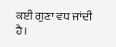ਕਈ ਗੁਣਾ ਵਧ ਜਾਂਦੀ ਹੈ।